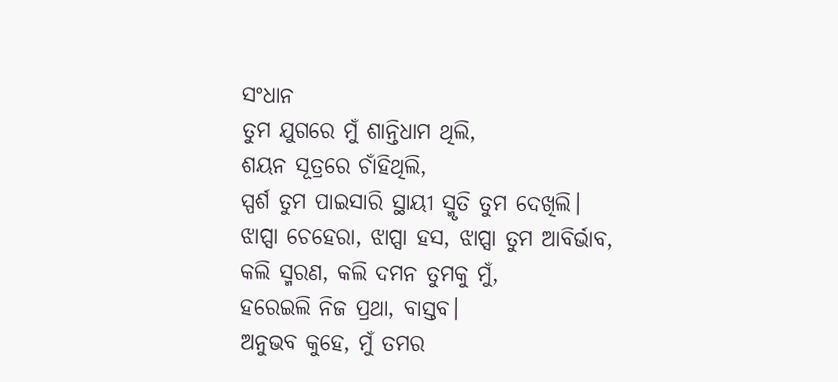ସଂଧାନ
ତୁମ ଯୁଗରେ ମୁଁ ଶାନ୍ତିଧାମ ଥିଲି,
ଶୟନ ସୂତ୍ରରେ ଚାଁହିଥିଲି,
ସ୍ପର୍ଶ ତୁମ ପାଇସାରି ସ୍ଥାୟୀ ସ୍ମୃତି ତୁମ ଦେଖିଲି।
ଝାପ୍ସା ଚେହେରା, ଝାପ୍ସା ହସ, ଝାପ୍ସା ତୁମ ଆବିର୍ଭାବ,
କଲି ସ୍ମରଣ, କଲି ଦମନ ତୁମକୁ ମୁଁ,
ହରେଇଲି ନିଜ ପ୍ରଥା, ବାସ୍ତବ।
ଅନୁଭବ କୁହେ, ମୁଁ ତମର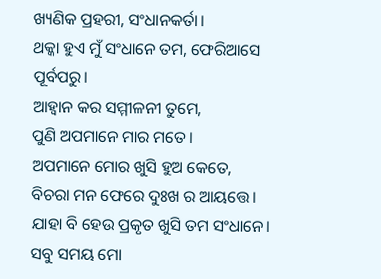ଖ୍ୟଣିକ ପ୍ରହରୀ, ସଂଧାନକର୍ତା।
ଥକ୍କା ହୁଏ ମୁଁ ସଂଧାନେ ତମ, ଫେରିଆସେ ପୂର୍ବପରୁ।
ଆହ୍ବାନ କର ସମ୍ମୀଳନୀ ତୁମେ,
ପୁଣି ଅପମାନେ ମାର ମତେ।
ଅପମାନେ ମୋର ଖୁସି ହୁଅ କେତେ,
ବିଚରା ମନ ଫେରେ ଦୁଃଖ ର ଆୟତ୍ତେ।
ଯାହା ବି ହେଉ ପ୍ରକୃତ ଖୁସି ତମ ସଂଧାନେ।
ସବୁ ସମୟ ମୋ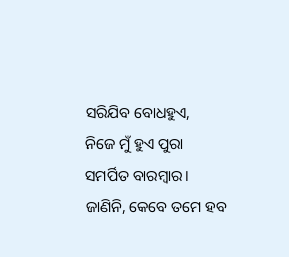ସରିଯିବ ବୋଧହୁଏ,
ନିଜେ ମୁଁ ହୁଏ ପୁରା ସମର୍ପିତ ବାରମ୍ବାର।
ଜାଣିନି, କେବେ ତମେ ହବ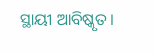ସ୍ଥାୟୀ ଆବିଷ୍କୃତ।